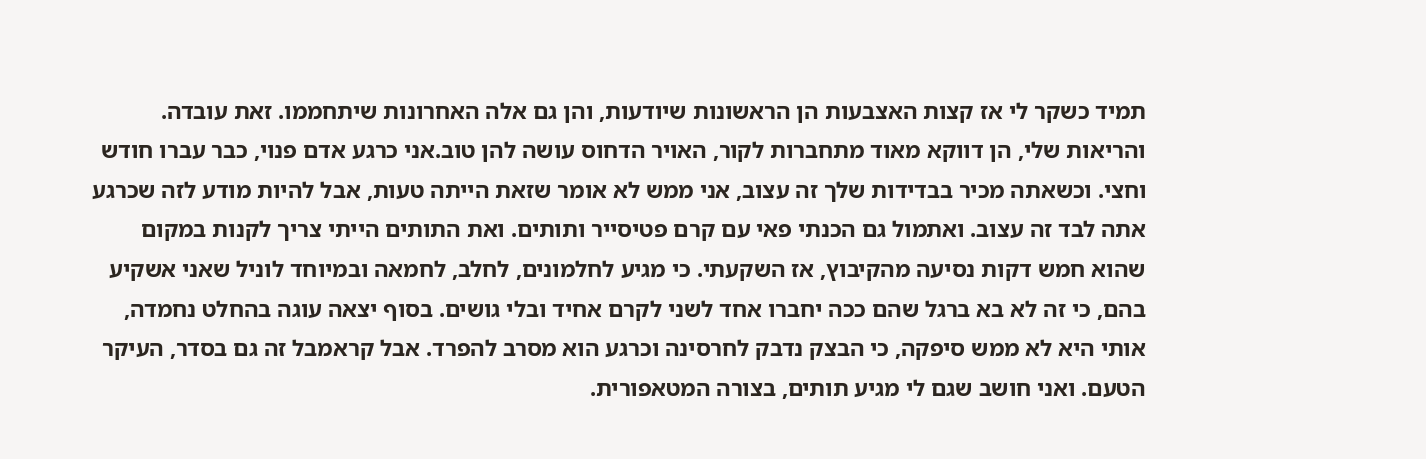תמיד כשקר לי אז קצות האצבעות הן הראשונות שיודעות, והן גם אלה האחרונות שיתחממו. זאת עובדה. והריאות שלי, הן דווקא מאוד מתחברות לקור, האויר הדחוס עושה להן טוב.אני כרגע אדם פנוי, כבר עברו חודש וחצי. וכשאתה מכיר בבדידות שלך זה עצוב, אני ממש לא אומר שזאת הייתה טעות, אבל להיות מודע לזה שכרגע אתה לבד זה עצוב. ואתמול גם הכנתי פאי עם קרם פטיסייר ותותים. ואת התותים הייתי צריך לקנות במקום שהוא חמש דקות נסיעה מהקיבוץ, אז השקעתי. כי מגיע לחלמונים, לחלב, לחמאה ובמיוחד לוניל שאני אשקיע בהם, כי זה לא בא ברגל שהם ככה יחברו אחד לשני לקרם אחיד ובלי גושים. בסוף יצאה עוגה בהחלט נחמדה, אותי היא לא ממש סיפקה, כי הבצק נדבק לחרסינה וכרגע הוא מסרב להפרד. אבל קראמבל זה גם בסדר, העיקר הטעם. ואני חושב שגם לי מגיע תותים, בצורה המטאפורית.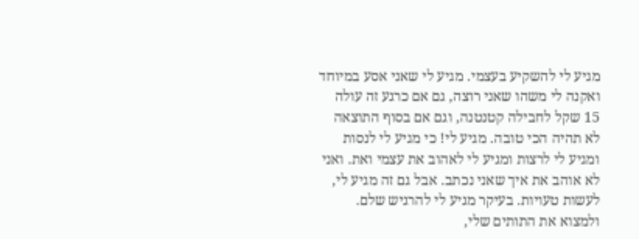מגיע לי להשקיע בעצמי. מגיע לי שאני אסע במיוחד ואקנה לי משהו שאני רוצה, גם אם כרגע זה עולה 15 שקל לחבילה קטנטנה, וגם אם בסוף התוצאה לא תהיה הכי טובה. מגיע לי! כי מגיע לי לנסות ומגיע לי לרצות ומגיע לי לאהוב את עצמי ואת. ואני לא אוהב את איך שאני נכתב. אבל גם זה מגיע לי, לעשות טעויות. בעיקר מגיע לי להרגיש שלם. ולמצוא את התותים שלי,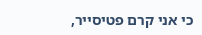כי אני קרם פטיסייר,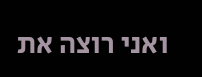ואני רוצה את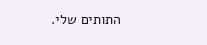התותים שלי.